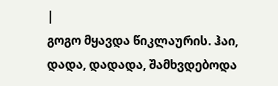|
გოგო მყავდა წიკლაურის. ჰაი, დადა, დადადა, შამხვდებოდა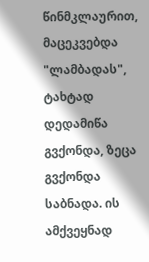წინმკლაურით, მაცეკვებდა "ლამბადას", ტახტად დედამიწა გვქონდა, ზეცა გვქონდა საბნადა. ის ამქვეყნად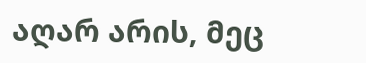აღარ არის, მეც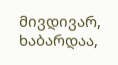მივდივარ, ხაბარდაა,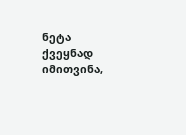ნეტა ქვეყნად იმითვინა,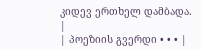კიდევ ერთხელ დამბადა. |
| პოეზიის გვერდი • • • |